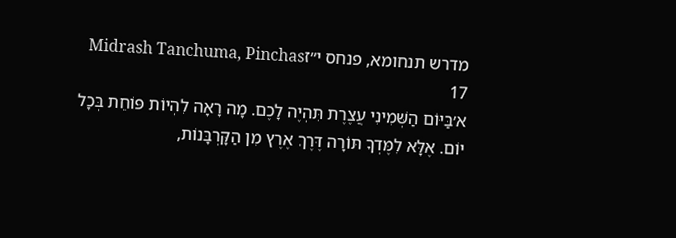מדרש תנחומא, פנחס י״זMidrash Tanchuma, Pinchas 17
א׳בַּיּוֹם הַשְּׁמִינִי עֲצֶרֶת תִּהְיֶה לָכֶם. מָה רָאָה לִהְיוֹת פּוֹחֵת בְּכָל יוֹם. אֶלָּא לִמֶּדְךָ תּוֹרָה דֶּרֶךְ אֶרֶץ מִן הַקָּרְבָּנוֹת,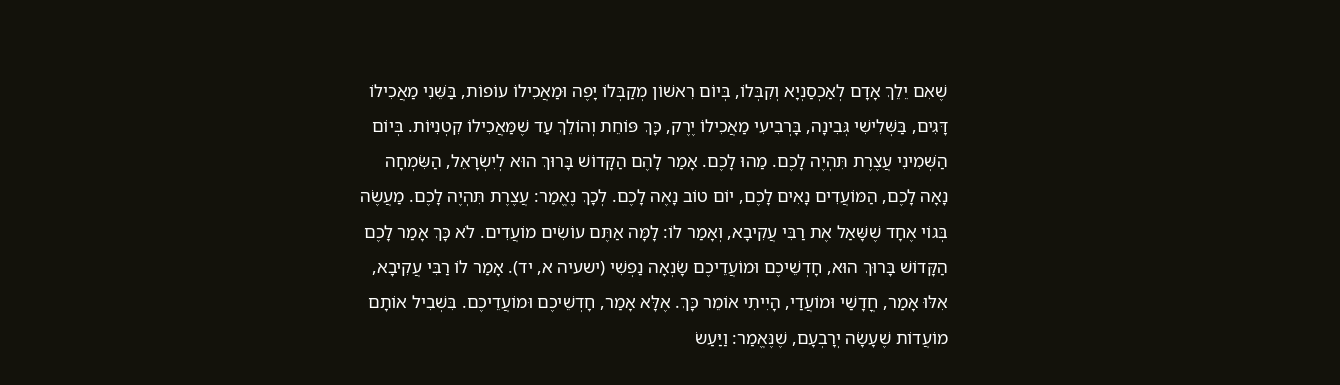שֶׁאִם יֵלֵךְ אָדָם לְאַכְסַנְיָא וְקִבְּלוֹ, בְּיוֹם רִאשׁוֹן מְקַבְּלוֹ יָפֶה וּמַאֲכִילוֹ עוֹפוֹת, בַּשֵּׁנִי מַאֲכִילוֹ דָּגִים, בַּשְּׁלִישִׁי גְּבִינָה, בָּרְבִיעִי מַאֲכִילוֹ יֶרֶק, כָּךְ פּוֹחֵת וְהוֹלֵךְ עַד שֶׁמַּאֲכִילוֹ קִטְנִיּוֹת. בְּיוֹם הַשְּׁמִינִי עֲצֶרֶת תִּהְיֶה לָכֶם. מַהוּ לָכֶם. אָמַר לָהֶם הַקָּדוֹשׁ בָּרוּךְ הוּא לְיִשְׂרָאֵל, הַשִּׂמְחָה נָאָה לָכֶם, הַמּוֹעֲדִים נָאִים לָכֶם, יוֹם טוֹב נָאֶה לָכֶם. לְכָךְ נֶאֱמַר: עֲצֶרֶת תִּהְיֶה לָכֶם. מַעֲשֶׂה בְּגוֹי אֶחָד שֶׁשָּׁאַל אֶת רַבִּי עֲקִיבָא, וְאָמַר לוֹ: לָמָּה אַתֶּם עוֹשִׂים מוֹעֲדִים. לֹא כָּךְ אָמַר לָכֶם הַקָּדוֹשׁ בָּרוּךְ הוּא, חָדְשֵׁיכֶם וּמוֹעֲדֵיכֶם שָׂנְאָה נַפְשִׁי (ישעיה א, יד). אָמַר לוֹ רַבִּי עֲקִיבָא, אִלּוּ אָמַר, חֳדָשַׁי וּמוֹעֲדַי, הָיִיתִי אוֹמֵר כָּךְ. אֶלָּא אָמַר, חָדְשֵׁיכֶם וּמוֹעֲדֵיכֶם. בִּשְׁבִיל אוֹתָם מוֹעֲדוֹת שֶׁעָשָׂה יְרָבְעָם, שֶׁנֶּאֱמַר: וַיַּעַשׂ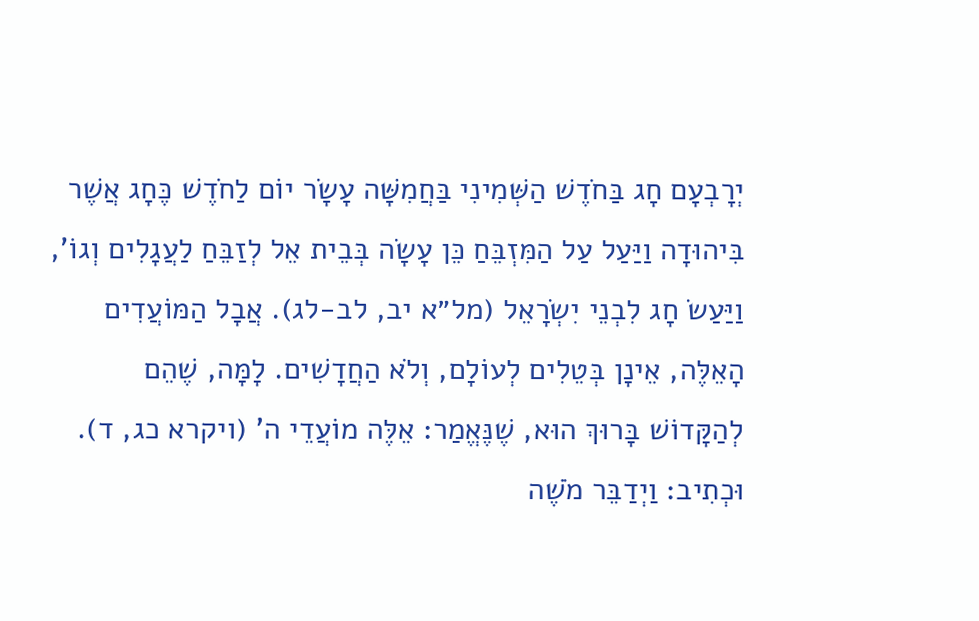יְרָבְעָם חָג בַּחֹדֶשׁ הַשְּׁמִינִי בַּחֲמִשָּׁה עָשָׂר יוֹם לַחֹדֶשׁ כֶּחָג אֲשֶׁר בִּיהוּדָה וַיַּעַל עַל הַמִּזְבֵּחַ כֵּן עָשָׂה בְּבֵית אֵל לְזַבֵּחַ לַעֲגָלִים וְגוֹ', וַיַּעַשׂ חָג לִבְנֵי יִשְׂרָאֵל (מל״א יב, לב-לג). אֲבָל הַמּוֹעֲדִים הָאֵלֶּה, אֵינָן בְּטֵלִים לְעוֹלָם, וְלֹא הַחֲדָשִׁים. לָמָּה, שֶׁהֵם לְהַקָּדוֹשׁ בָּרוּךְ הוּא, שֶׁנֶּאֱמַר: אֵלֶּה מוֹעֲדֵי ה' (ויקרא כג, ד). וּכְתִיב: וַיְדַבֵּר מֹשֶׁה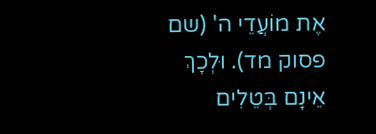אֶת מוֹעֲדֵי ה' (שם פסוק מד). וּלְכָךְ אֵינָם בְּטֵלִים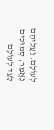לְעוֹלָם. וַעֲלֵיהֶם נֶאֱמַר, סְמוּכִים לָעַד לְעוֹלָם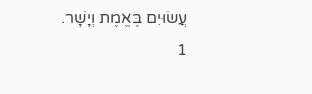עֲשׂוּיִם בֶּאֱמֶת וְיָשָׁר.
1